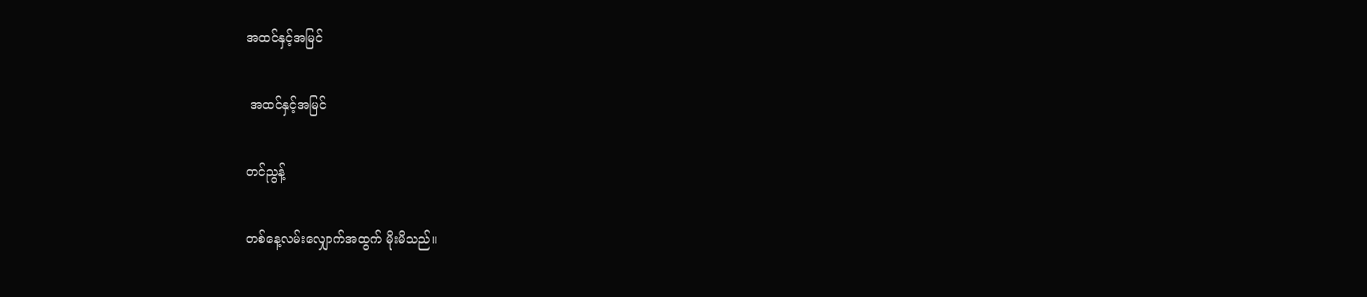အထင်နှင့်အမြင်

 အထင်နှင့်အမြင်

တင်ညွန့်

တစ်နေ့လမ်းလျှောက်အထွက် မိုးမိသည်။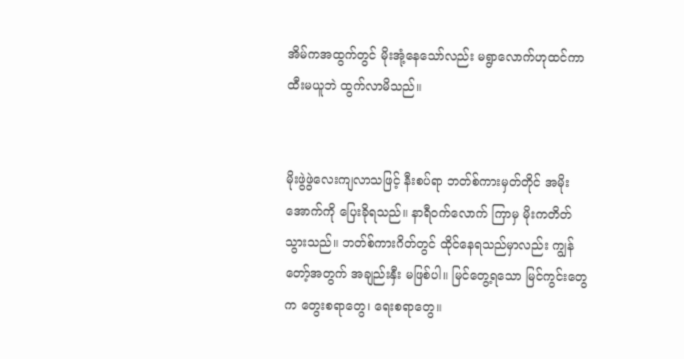အိမ်ကအထွက်တွင် မိုးအုံ့နေသော်လည်း မရွာလောက်ဟုထင်ကာ ထီးမယူဘဲ ထွက်လာမိသည်။


မိုးဖွဲဖွဲလေးကျလာသဖြင့် နီးစပ်ရာ ဘတ်စ်ကားမှတ်တိုင် အမိုးအောက်ကို ပြေးခိုရသည်။ နာရီဝက်လောက် ကြာမှ မိုးကတိတ်သွားသည်။ ဘတ်စ်ကားဂိတ်တွင် ထိုင်နေရသည်မှာလည်း ကျွန်တော့်အတွက် အချည်းနှီး မဖြစ်ပါ။ မြင်တွေ့ရသော မြင်ကွင်းတွေက တွေးစရာတွေ၊ ရေးစရာတွေ။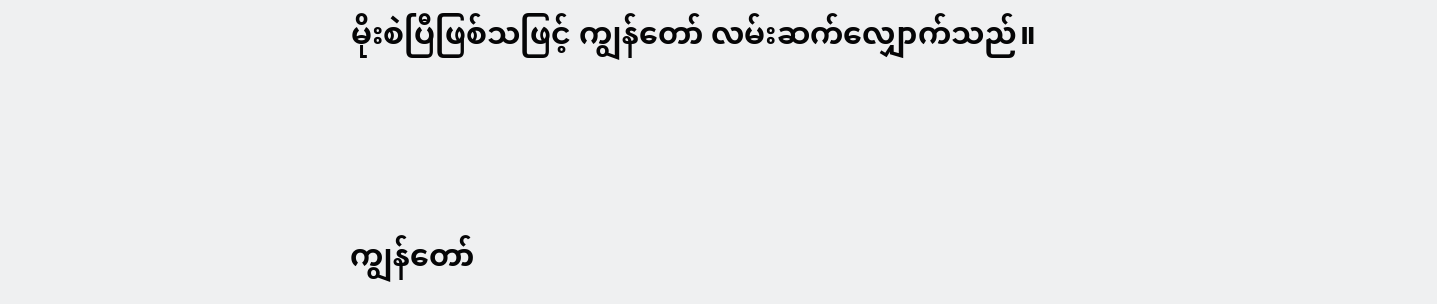မိုးစဲပြီဖြစ်သဖြင့် ကျွန်တော် လမ်းဆက်လျှောက်သည်။


ကျွန်တော်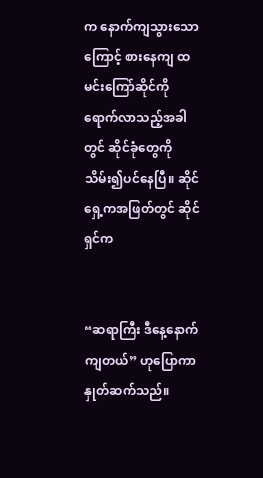က နောက်ကျသွားသောကြောင့် စားနေကျ ထမင်းကြော်ဆိုင်ကို ရောက်လာသည့်အခါတွင် ဆိုင်ခုံတွေကို သိမ်း၍ပင်နေပြီ။ ဆိုင်ရှေ့ကအဖြတ်တွင် ဆိုင်ရှင်က


“ဆရာကြီး ဒီနေ့‌နောက်ကျတယ်” ဟုပြောကာနှုတ်ဆက်သည်။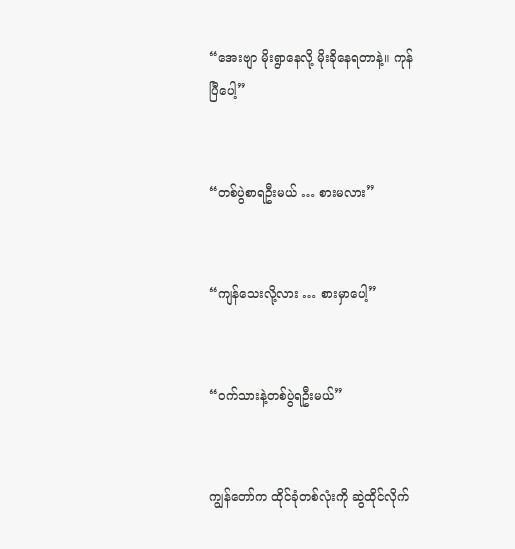“အေးဗျာ မိုးရွာနေလို့ မိုးခိုနေရတာနဲ့။ ကုန်ပြီပေါ့”


“တစ်ပွဲစာရဦးမယ် … စားမလား”


“ကျန်သေးလို့လား … စားမှာပေါ့”


“ဝက်သားနဲ့တစ်ပွဲရဦးမယ်”


ကျွန်တော်က ထိုင်ခုံတစ်လုံးကို ဆွဲထိုင်လိုက်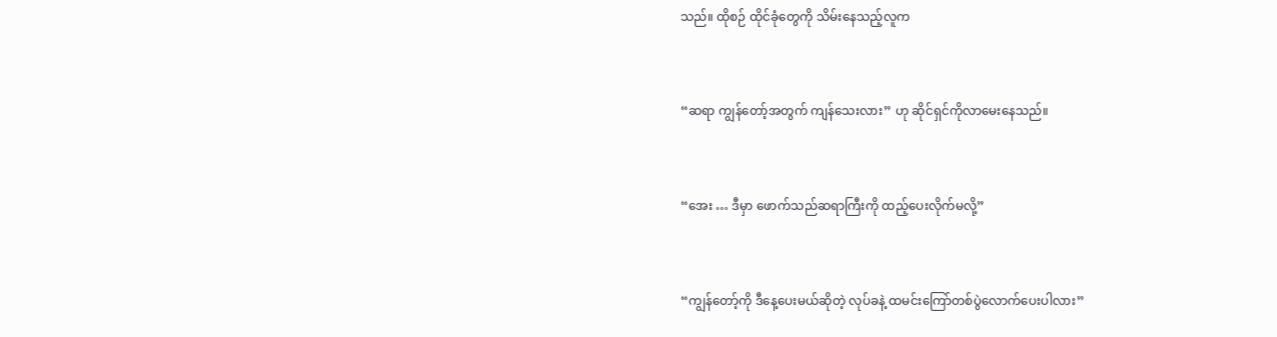သည်။ ထိုစဉ် ထိုင်ခုံတွေကို သိမ်းနေသည့်လူက


“ဆရာ ကျွန်တော့်အတွက် ကျန်သေးလား” ဟု ဆိုင်ရှင်ကိုလာမေးနေသည်။


“အေး … ဒီမှာ ဖောက်သည်ဆရာကြီးကို ထည့်ပေးလိုက်မလို့”


“ကျွန်တော့်ကို ဒီနေ့ပေးမယ်ဆိုတဲ့ လုပ်ခနဲ့ ထမင်းကြော်တစ်ပွဲလောက်ပေးပါလား”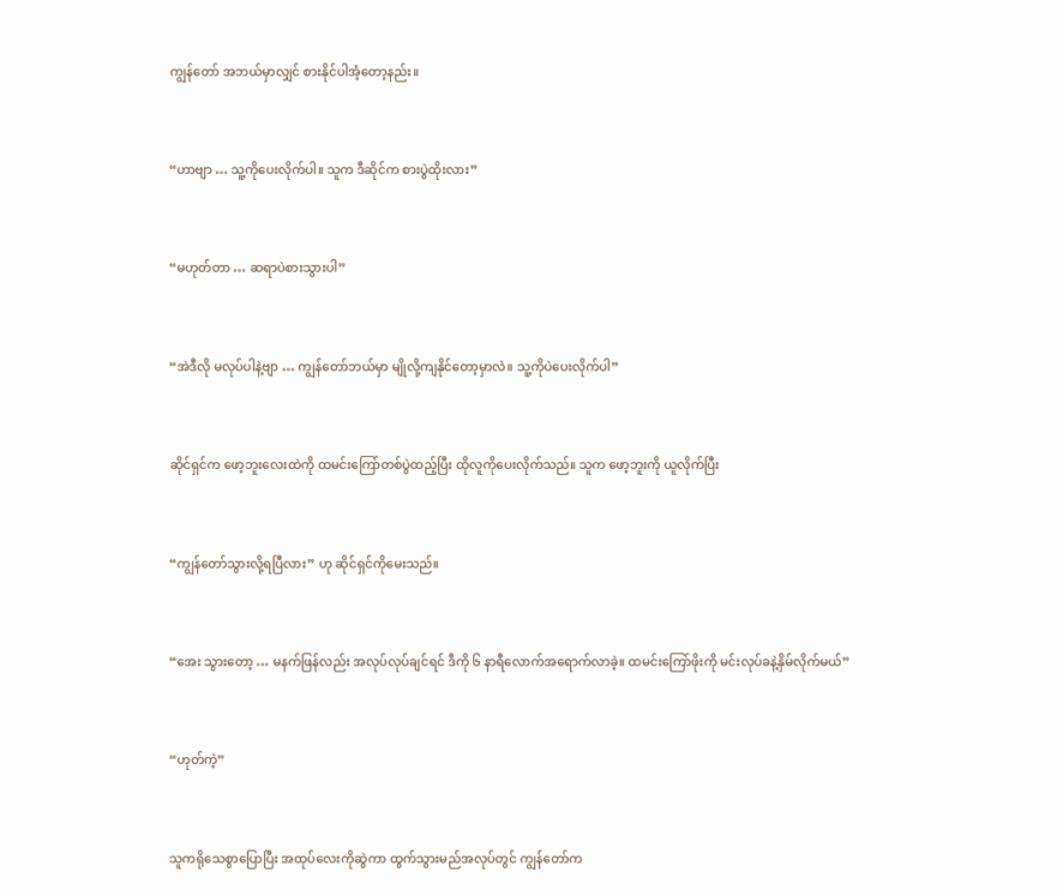ကျွန်တော် အဘယ်မှာလျှင် စားနိုင်ပါအံ့တော့နည်း။


“ဟာဗျာ … သူ့ကိုပေးလိုက်ပါ။ သူက ဒီဆိုင်က စားပွဲထိုးလား”


“မဟုတ်တာ … ဆရာပဲစားသွားပါ”


“အဲဒီလို မလုပ်ပါနဲ့ဗျာ … ကျွန်တော်ဘယ်မှာ မျိုလို့ကျနိုင်တော့မှာလဲ။ သူ့ကိုပဲပေးလိုက်ပါ”


ဆိုင်ရှင်က ဖော့ဘူးလေးထဲကို ထမင်းကြော်တစ်ပွဲထည့်ပြီး ထိုလူကိုပေးလိုက်သည်။ သူက ဖော့ဘူးကို ယူလိုက်ပြီး


“ကျွန်တော်သွားလို့ရပြီလား” ဟု ဆိုင်ရှင်ကိုမေးသည်။


“အေး သွားတော့ … မနက်ဖြန်လည်း အလုပ်လုပ်ချင်ရင် ဒီကို ၆ နာရီလောက်အရောက်လာခဲ့။ ထမင်းကြော်ဖိုးကို မင်းလုပ်ခနဲ့နှိမ်လိုက်မယ်”


“ဟုတ်ကဲ့”


သူကရိုသေစွာပြောပြီး အထုပ်လေးကိုဆွဲကာ ထွက်သွားမည်အလုပ်တွင် ကျွန်တော်က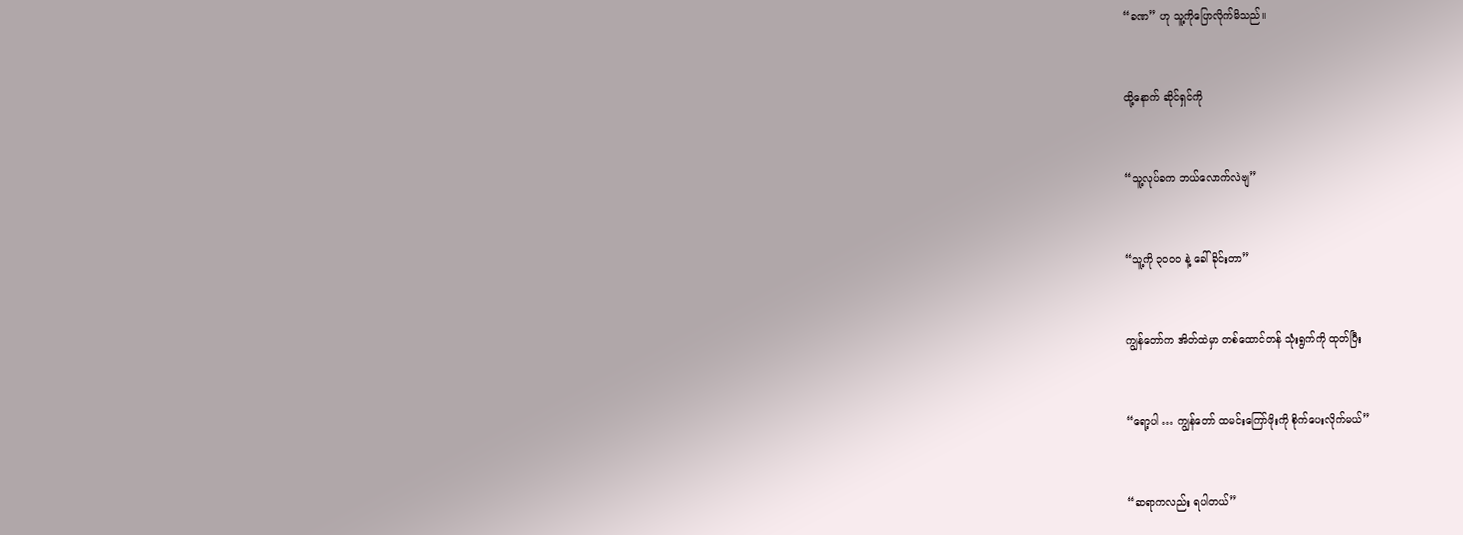“ခဏ” ဟု သူ့ကိုပြောလိုက်မိသည်။


ထို့နောက် ဆိုင်ရှင်ကို


“သူ့လုပ်ခက ဘယ်လောက်လဲဗျ”


“သူ့ကို ၃၀၀၀ နဲ့ ခေါ်ခိုင်းတာ”


ကျွန်တော်က အိတ်ထဲမှာ တစ်ထောင်တန် သုံးရွက်ကို ထုတ်ပြီး


“ရော့ပါ … ကျွန်တော် ထမင်းကြော်ဖိုးကို စိုက်ပေးလိုက်မယ်”


“ဆရာကလည်း ရပါတယ်”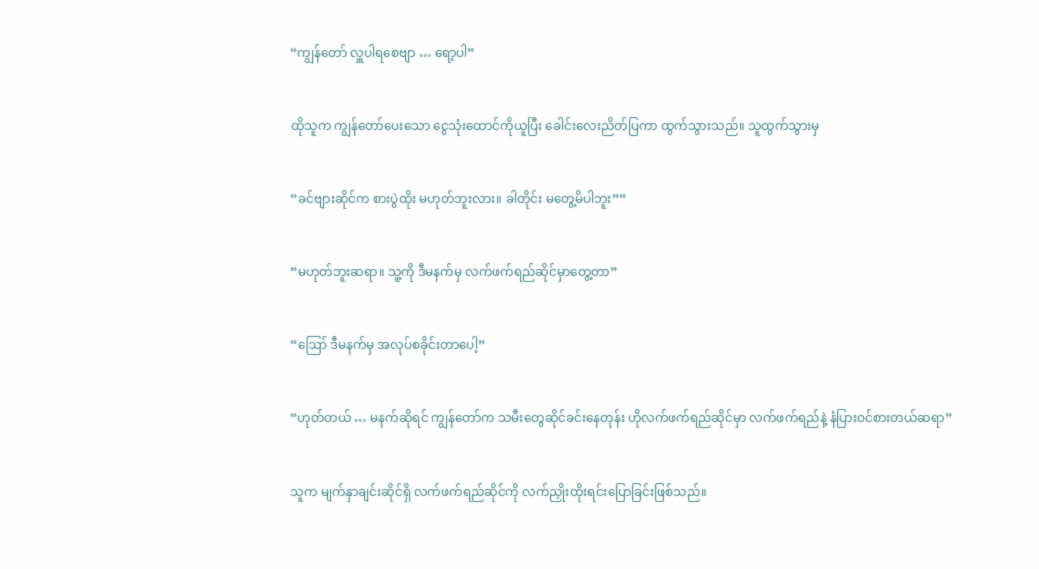“ကျွန်တော် လှူပါရစေဗျာ … ရော့ပါ”


ထိုသူက ကျွန်တော်ပေးသော ငွေသုံးထောင်ကိုယူပြီး ခေါင်းလေးညိတ်ပြကာ ထွက်သွားသည်။ သူထွက်သွားမှ


“ခင်ဗျားဆိုင်က စားပွဲထိုး မဟုတ်ဘူးလား။ ခါတိုင်း မတွေ့မိပါဘူး””


“မဟုတ်ဘူးဆရာ။ သူ့ကို ဒီမနက်မှ လက်ဖက်ရည်ဆိုင်မှာတွေ့တာ”


“ဪ ဒီမနက်မှ အလုပ်စခိုင်းတာပေါ့”


“ဟုတ်တယ် … မနက်ဆိုရင် ကျွန်တော်က သမီးတွေဆိုင်ခင်းနေတုန်း ဟိုလက်ဖက်ရည်ဆိုင်မှာ လက်ဖက်ရည်နဲ့ နံပြားဝင်စားတယ်ဆရာ”


သူက မျက်နှာချင်းဆိုင်ရှိ လက်ဖက်ရည်ဆိုင်ကို လက်ညှိုးထိုးရင်းပြောခြင်းဖြစ်သည်။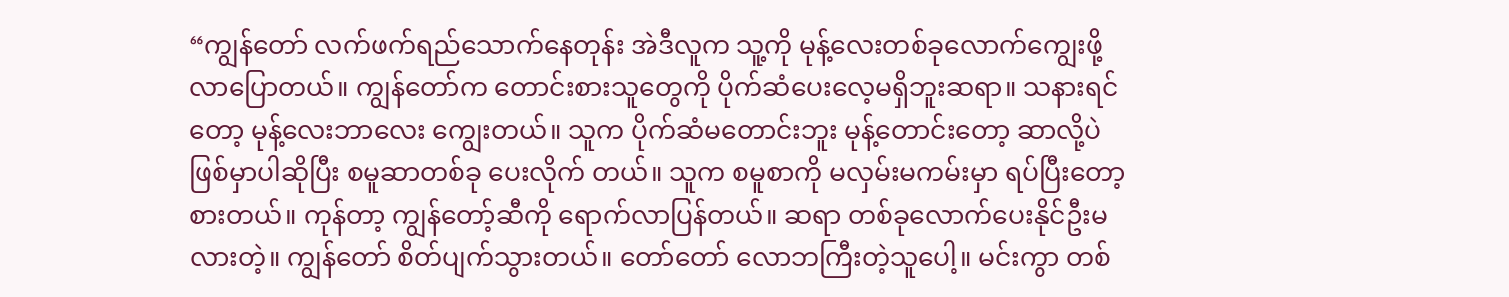“ကျွန်တော် လက်ဖက်ရည်သောက်နေတုန်း အဲဒီလူက သူ့ကို မုန့်လေးတစ်ခုလောက်ကျွေးဖို့ လာပြောတယ်။ ကျွန်တော်က တောင်းစားသူတွေကို ပိုက်ဆံပေးလေ့မရှိဘူးဆရာ။ သနားရင်တော့ မုန့်လေးဘာလေး ကျွေးတယ်။ သူက ပိုက်ဆံမတောင်းဘူး မုန့်တောင်းတော့ ဆာလို့ပဲဖြစ်မှာပါဆိုပြီး စမူဆာတစ်ခု ပေးလိုက် တယ်။ သူက စမူစာကို မလှမ်းမကမ်းမှာ ရပ်ပြီးတော့စားတယ်။ ကုန်တာ့ ကျွန်တော့်ဆီကို ရောက်လာပြန်တယ်။ ဆရာ တစ်ခုလောက်ပေးနိုင်ဦးမလားတဲ့။ ကျွန်တော် စိတ်ပျက်သွားတယ်။ တော်တော် လောဘကြီးတဲ့သူပေါ့။ မင်းကွာ တစ်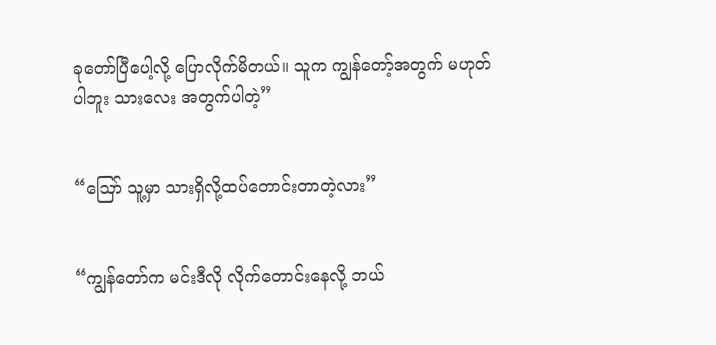ခုတော်ပြီပေါ့လို့ ပြောလိုက်မိတယ်။ သူက ကျွန်တော့်အတွက် မဟုတ်ပါဘူး သားလေး အတွက်ပါတဲ့”


“ဪ သူ့မှာ သားရှိလို့ထပ်တောင်းတာတဲ့လား”


“ကျွန်တော်က မင်းဒီလို လိုက်တောင်းနေလို့ ဘယ်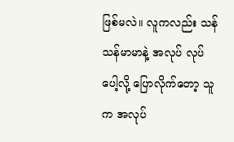ဖြစ်မလဲ။ လူကလည်း သန်သန်မာမာနဲ့ အလုပ် လုပ်ပေါ့လို့ ပြောလိုက်တော့ သူက အလုပ်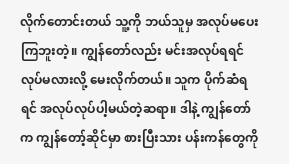လိုက်တောင်းတယ် သူ့ကို ဘယ်သူမှ အလုပ်မပေးကြဘူးတဲ့။ ကျွန်တော်လည်း မင်းအလုပ်ရရင် လုပ်မလားလို့ မေးလိုက်တယ်။ သူက ပိုက်ဆံရရင် အလုပ်လုပ်ပါ့မယ်တဲ့ဆရာ။ ဒါနဲ့ ကျွန်တော်က ကျွန်တော့်ဆိုင်မှာ စားပြီးသား ပန်းကန်တွေကို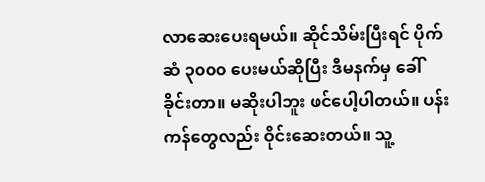လာဆေးပေးရမယ်။ ဆိုင်သိမ်းပြီးရင် ပိုက်ဆံ ၃၀၀၀ ပေးမယ်ဆိုပြီး ဒီမနက်မှ ခေါ်ခိုင်းတာ။ မဆိုးပါဘူး ဖင်ပေါ့ပါတယ်။ ပန်းကန်တွေလည်း ဝိုင်းဆေးတယ်။ သူ့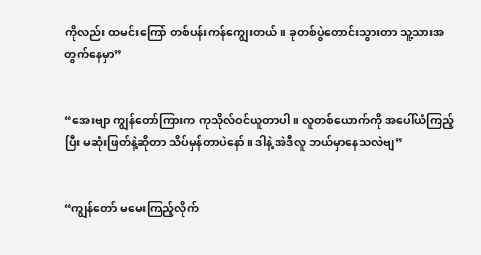ကိုလည်း ထမင်းကြော် တစ်ပန်းကန်ကျွေးတယ်။ ခုတစ်ပွဲတောင်းသွားတာ သူ့သားအတွက်နေမှာ”


“အေးဗျာ ကျွန်တော်ကြားက ကုသိုလ်ဝင်ယူတာပါ။ လူတစ်ယောက်ကို အပေါ်ယံကြည့်ပြီး မဆုံးဖြတ်နဲ့ဆိုတာ သိပ်မှန်တာပဲနော်။ ဒါနဲ့ အဲဒီလူ ဘယ်မှာနေသလဲဗျ”


“ကျွန်တော် မမေးကြည့်လိုက်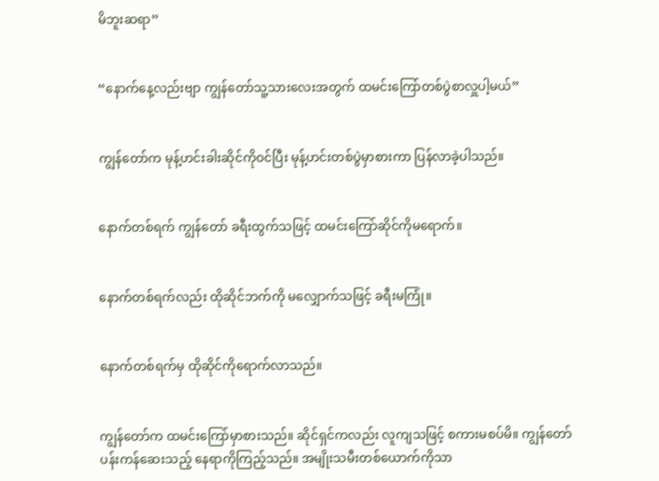မိဘူးဆရာ”


“နောက်နေ့လည်းဗျာ ကျွန်တော်သူ့သားလေးအတွက် ထမင်းကြော်တစ်ပွဲစာလှူပါ့မယ်”


ကျွန်တော်က မုန့်ဟင်းခါးဆိုင်ကိုဝင်ပြီး မုန့်ဟင်းတစ်ပွဲမှာစားကာ ပြန်လာခဲ့ပါသည်။


နောက်တစ်ရက် ကျွန်တော် ခရီးထွက်သဖြင့် ထမင်းကြော်ဆိုင်ကိုမရောက်။


နောက်တစ်ရက်လည်း ထိုဆိုင်ဘက်ကို မလျှောက်သဖြင့် ခရီးမကြုံ။


နောက်တစ်ရက်မှ ထိုဆိုင်ကိုရောက်လာသည်။


ကျွန်တော်က ထမင်းကြော်မှာစားသည်။ ဆိုင်ရှင်ကလည်း လူကျသဖြင့် စကားမစပ်မိ။ ကျွန်တော် ပန်းကန်ဆေးသည့် နေရာကိုကြည့်သည်။ အမျိုးသမီးတစ်ယောက်ကိုသာ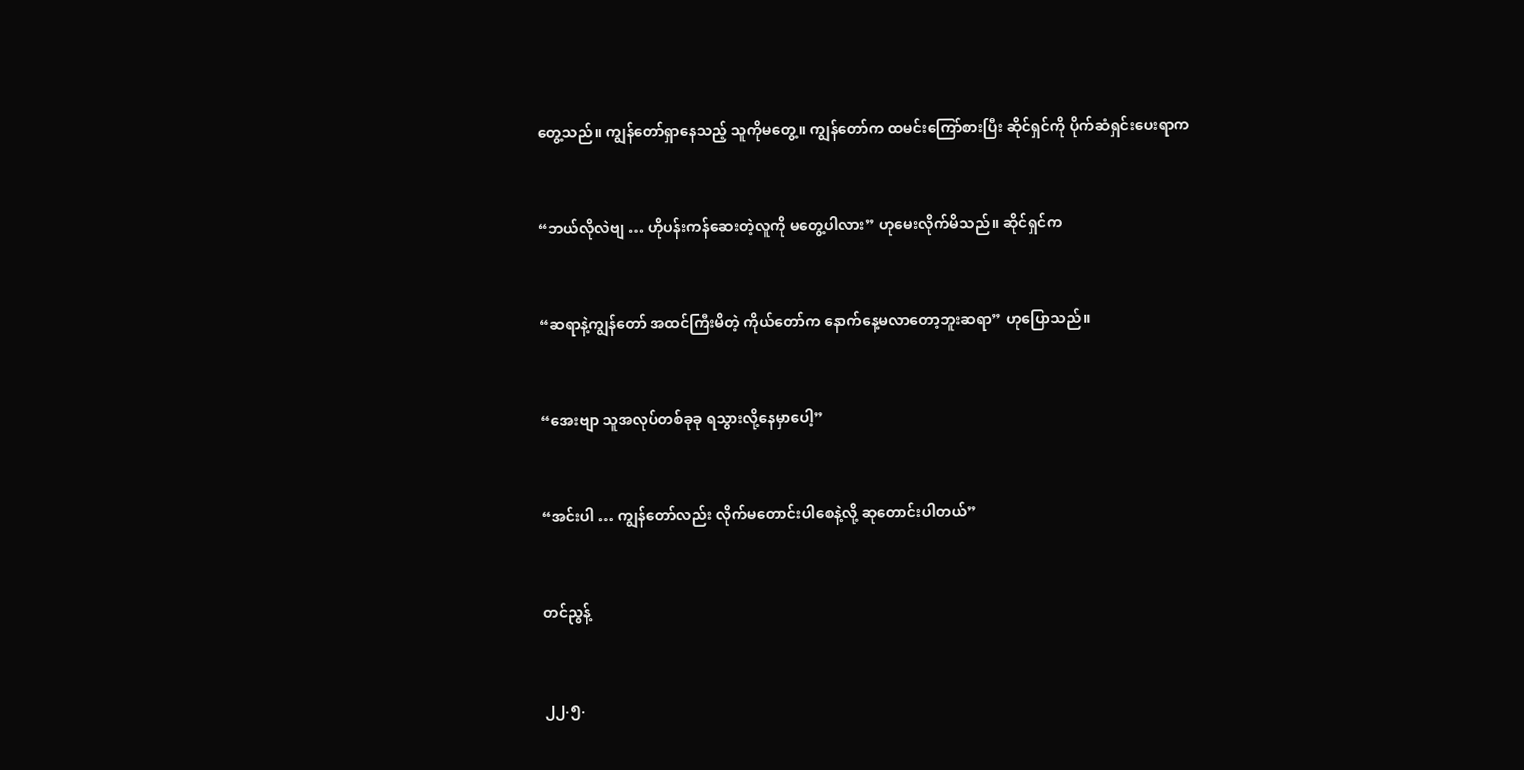တွေ့သည်။ ကျွန်တော်ရှာနေသည့် သူကိုမတွေ့။ ကျွန်တော်က ထမင်းကြော်စားပြီး ဆိုင်ရှင်ကို ပိုက်ဆံရှင်းပေးရာက


“ဘယ်လိုလဲဗျ … ဟိုပန်းကန်ဆေးတဲ့လူကို မတွေ့ပါလား” ဟုမေးလိုက်မိသည်။ ဆိုင်ရှင်က


“ဆရာနဲ့ကျွန်တော် အထင်ကြီးမိတဲ့ ကိုယ်တော်က နောက်နေ့မလာတော့ဘူးဆရာ” ဟုပြောသည်။


“အေးဗျာ သူအလုပ်တစ်ခုခု ရသွားလို့နေမှာပေါ့”


“အင်းပါ … ကျွန်တော်လည်း လိုက်မတောင်းပါစေနဲ့လို့ ဆုတောင်းပါတယ်”


တင်ညွန့်


၂၂.၅.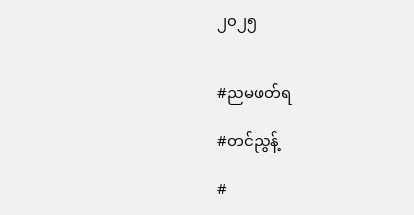၂၀၂၅


#ညမဖတ်ရ

#တင်ညွန့်

#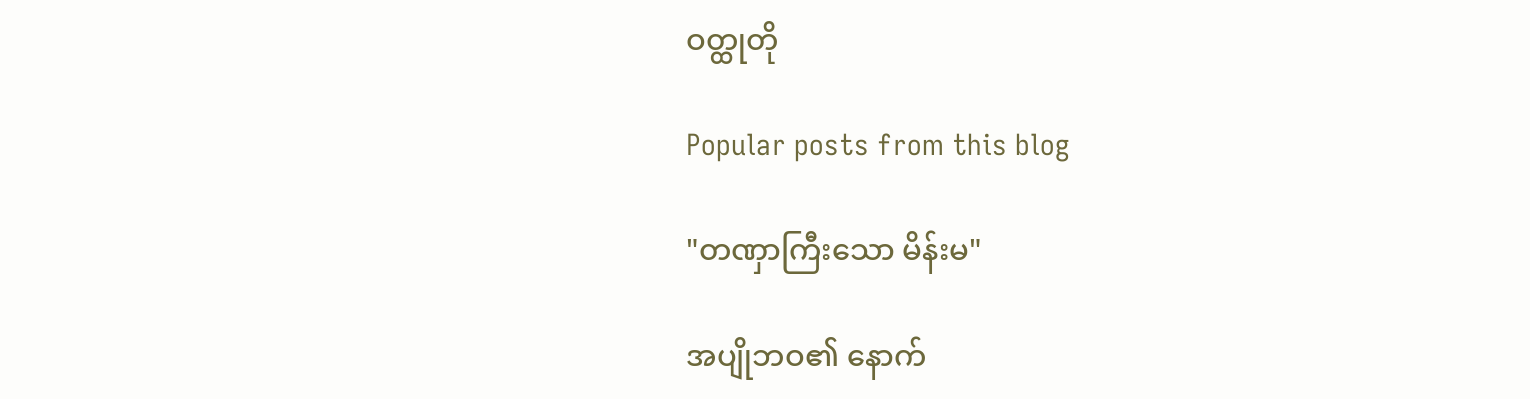ဝတ္ထုတို

Popular posts from this blog

"တဏှာကြီးသော မိန်းမ"

အပျိုဘဝ၏ နောက်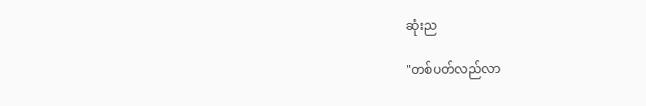ဆုံးည

"တစ်ပတ်လည်လာ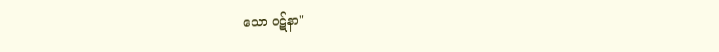သော ဝဋ်နာ"